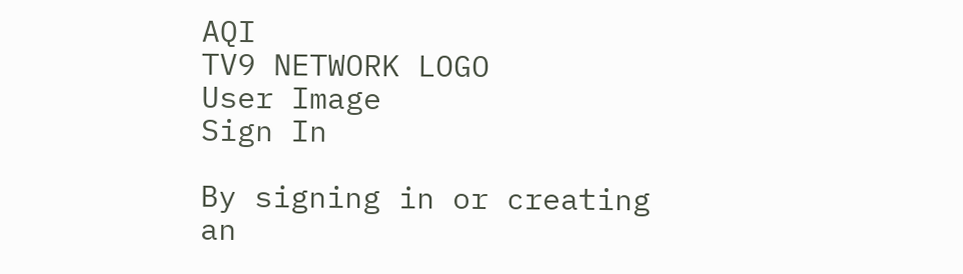AQI
TV9 NETWORK LOGO
User Image
Sign In

By signing in or creating an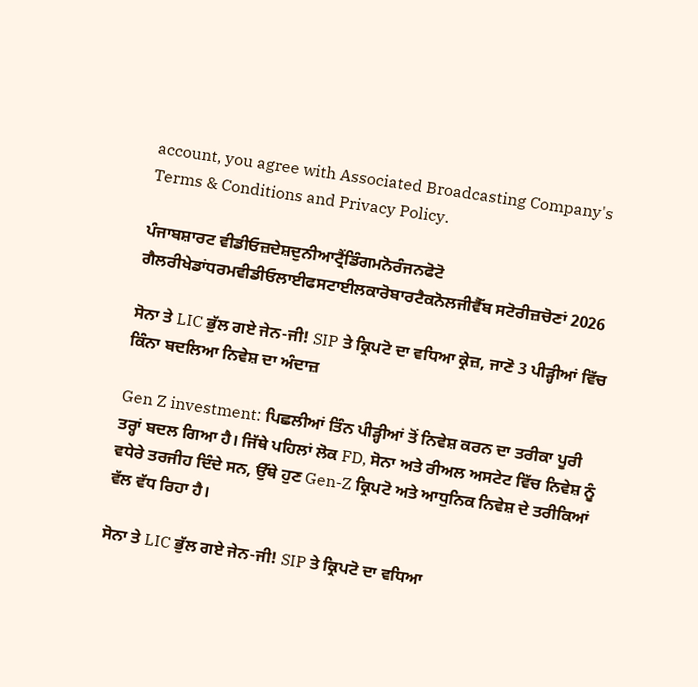account, you agree with Associated Broadcasting Company's Terms & Conditions and Privacy Policy.

ਪੰਜਾਬਸ਼ਾਰਟ ਵੀਡੀਓਜ਼ਦੇਸ਼ਦੁਨੀਆਟ੍ਰੈਂਡਿੰਗਮਨੋਰੰਜਨਫੋਟੋ ਗੈਲਰੀਖੇਡਾਂਧਰਮਵੀਡੀਓਲਾਈਫਸਟਾਈਲਕਾਰੋਬਾਰਟੈਕਨੋਲਜੀਵੈੱਬ ਸਟੋਰੀਜ਼ਚੋਣਾਂ 2026

ਸੋਨਾ ਤੇ LIC ਭੁੱਲ ਗਏ ਜੇਨ-ਜੀ! SIP ਤੇ ਕ੍ਰਿਪਟੋ ਦਾ ਵਧਿਆ ਕ੍ਰੇਜ਼, ਜਾਣੋ 3 ਪੀੜ੍ਹੀਆਂ ਵਿੱਚ ਕਿੰਨਾ ਬਦਲਿਆ ਨਿਵੇਸ਼ ਦਾ ਅੰਦਾਜ਼

Gen Z investment: ਪਿਛਲੀਆਂ ਤਿੰਨ ਪੀੜ੍ਹੀਆਂ ਤੋਂ ਨਿਵੇਸ਼ ਕਰਨ ਦਾ ਤਰੀਕਾ ਪੂਰੀ ਤਰ੍ਹਾਂ ਬਦਲ ਗਿਆ ਹੈ। ਜਿੱਥੇ ਪਹਿਲਾਂ ਲੋਕ FD, ਸੋਨਾ ਅਤੇ ਰੀਅਲ ਅਸਟੇਟ ਵਿੱਚ ਨਿਵੇਸ਼ ਨੂੰ ਵਧੇਰੇ ਤਰਜੀਹ ਦਿੰਦੇ ਸਨ, ਉੱਥੇ ਹੁਣ Gen-Z ਕ੍ਰਿਪਟੋ ਅਤੇ ਆਧੁਨਿਕ ਨਿਵੇਸ਼ ਦੇ ਤਰੀਕਿਆਂ ਵੱਲ ਵੱਧ ਰਿਹਾ ਹੈ।

ਸੋਨਾ ਤੇ LIC ਭੁੱਲ ਗਏ ਜੇਨ-ਜੀ! SIP ਤੇ ਕ੍ਰਿਪਟੋ ਦਾ ਵਧਿਆ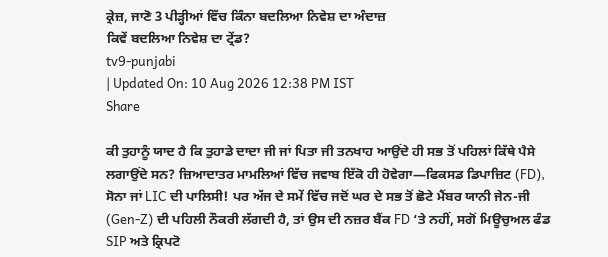ਕ੍ਰੇਜ਼, ਜਾਣੋ 3 ਪੀੜ੍ਹੀਆਂ ਵਿੱਚ ਕਿੰਨਾ ਬਦਲਿਆ ਨਿਵੇਸ਼ ਦਾ ਅੰਦਾਜ਼
ਕਿਵੇਂ ਬਦਲਿਆ ਨਿਵੇਸ਼ ਦਾ ਟ੍ਰੇਂਡ?
tv9-punjabi
| Updated On: 10 Aug 2026 12:38 PM IST
Share

ਕੀ ਤੁਹਾਨੂੰ ਯਾਦ ਹੈ ਕਿ ਤੁਹਾਡੇ ਦਾਦਾ ਜੀ ਜਾਂ ਪਿਤਾ ਜੀ ਤਨਖਾਹ ਆਉਂਦੇ ਹੀ ਸਭ ਤੋਂ ਪਹਿਲਾਂ ਕਿੱਥੇ ਪੈਸੇ ਲਗਾਉਂਦੇ ਸਨ? ਜ਼ਿਆਦਾਤਰ ਮਾਮਲਿਆਂ ਵਿੱਚ ਜਵਾਬ ਇੱਕੋ ਹੀ ਹੋਵੇਗਾ—ਫਿਕਸਡ ਡਿਪਾਜ਼ਿਟ (FD), ਸੋਨਾ ਜਾਂ LIC ਦੀ ਪਾਲਿਸੀ! ਪਰ ਅੱਜ ਦੇ ਸਮੇਂ ਵਿੱਚ ਜਦੋਂ ਘਰ ਦੇ ਸਭ ਤੋਂ ਛੋਟੇ ਮੈਂਬਰ ਯਾਨੀ ਜੇਨ-ਜੀ (Gen-Z) ਦੀ ਪਹਿਲੀ ਨੌਕਰੀ ਲੱਗਦੀ ਹੈ, ਤਾਂ ਉਸ ਦੀ ਨਜ਼ਰ ਬੈਂਕ FD ‘ਤੇ ਨਹੀਂ, ਸਗੋਂ ਮਿਊਚੁਅਲ ਫੰਡ SIP ਅਤੇ ਕ੍ਰਿਪਟੋ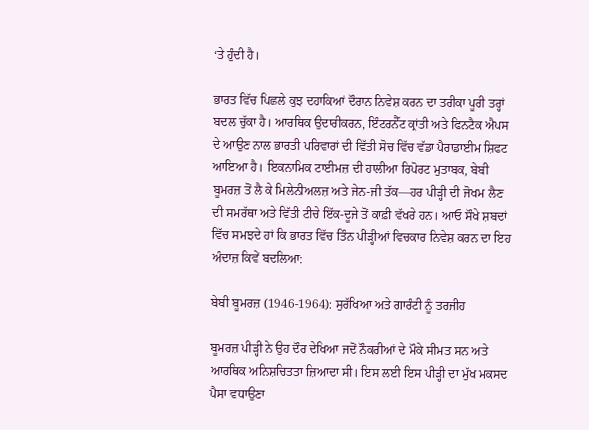‘ਤੇ ਹੁੰਦੀ ਹੈ।

ਭਾਰਤ ਵਿੱਚ ਪਿਛਲੇ ਕੁਝ ਦਹਾਕਿਆਂ ਦੌਰਾਨ ਨਿਵੇਸ਼ ਕਰਨ ਦਾ ਤਰੀਕਾ ਪੂਰੀ ਤਰ੍ਹਾਂ ਬਦਲ ਚੁੱਕਾ ਹੈ। ਆਰਥਿਕ ਉਦਾਰੀਕਰਨ, ਇੰਟਰਨੈੱਟ ਕ੍ਰਾਂਤੀ ਅਤੇ ਫਿਨਟੈਕ ਐਪਸ ਦੇ ਆਉਣ ਨਾਲ ਭਾਰਤੀ ਪਰਿਵਾਰਾਂ ਦੀ ਵਿੱਤੀ ਸੋਚ ਵਿੱਚ ਵੱਡਾ ਪੈਰਾਡਾਈਮ ਸ਼ਿਫਟ ਆਇਆ ਹੈ। ਇਕਨਾਮਿਕ ਟਾਈਮਜ਼ ਦੀ ਹਾਲੀਆ ਰਿਪੋਰਟ ਮੁਤਾਬਕ, ਬੇਬੀ ਬੂਮਰਜ਼ ਤੋਂ ਲੈ ਕੇ ਮਿਲੇਨੀਅਲਜ਼ ਅਤੇ ਜੇਨ-ਜੀ ਤੱਕ—ਹਰ ਪੀੜ੍ਹੀ ਦੀ ਜੋਖਮ ਲੈਣ ਦੀ ਸਮਰੱਥਾ ਅਤੇ ਵਿੱਤੀ ਟੀਚੇ ਇੱਕ-ਦੂਜੇ ਤੋਂ ਕਾਫ਼ੀ ਵੱਖਰੇ ਹਨ। ਆਓ ਸੌਖੇ ਸ਼ਬਦਾਂ ਵਿੱਚ ਸਮਝਦੇ ਹਾਂ ਕਿ ਭਾਰਤ ਵਿੱਚ ਤਿੰਨ ਪੀੜ੍ਹੀਆਂ ਵਿਚਕਾਰ ਨਿਵੇਸ਼ ਕਰਨ ਦਾ ਇਹ ਅੰਦਾਜ਼ ਕਿਵੇਂ ਬਦਲਿਆ:

ਬੇਬੀ ਬੂਮਰਜ਼ (1946-1964): ਸੁਰੱਖਿਆ ਅਤੇ ਗਾਰੰਟੀ ਨੂੰ ਤਰਜੀਹ

ਬੂਮਰਜ਼ ਪੀੜ੍ਹੀ ਨੇ ਉਹ ਦੌਰ ਦੇਖਿਆ ਜਦੋਂ ਨੌਕਰੀਆਂ ਦੇ ਮੌਕੇ ਸੀਮਤ ਸਨ ਅਤੇ ਆਰਥਿਕ ਅਨਿਸ਼ਚਿਤਤਾ ਜ਼ਿਆਦਾ ਸੀ। ਇਸ ਲਈ ਇਸ ਪੀੜ੍ਹੀ ਦਾ ਮੁੱਖ ਮਕਸਦ ਪੈਸਾ ਵਧਾਉਣਾ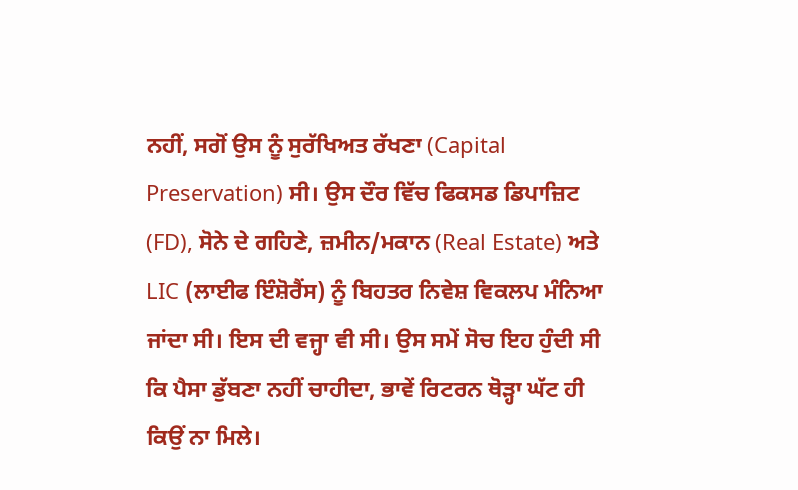ਨਹੀਂ, ਸਗੋਂ ਉਸ ਨੂੰ ਸੁਰੱਖਿਅਤ ਰੱਖਣਾ (Capital Preservation) ਸੀ। ਉਸ ਦੌਰ ਵਿੱਚ ਫਿਕਸਡ ਡਿਪਾਜ਼ਿਟ (FD), ਸੋਨੇ ਦੇ ਗਹਿਣੇ, ਜ਼ਮੀਨ/ਮਕਾਨ (Real Estate) ਅਤੇ LIC (ਲਾਈਫ ਇੰਸ਼ੋਰੈਂਸ) ਨੂੰ ਬਿਹਤਰ ਨਿਵੇਸ਼ ਵਿਕਲਪ ਮੰਨਿਆ ਜਾਂਦਾ ਸੀ। ਇਸ ਦੀ ਵਜ੍ਹਾ ਵੀ ਸੀ। ਉਸ ਸਮੇਂ ਸੋਚ ਇਹ ਹੁੰਦੀ ਸੀ ਕਿ ਪੈਸਾ ਡੁੱਬਣਾ ਨਹੀਂ ਚਾਹੀਦਾ, ਭਾਵੇਂ ਰਿਟਰਨ ਥੋੜ੍ਹਾ ਘੱਟ ਹੀ ਕਿਉਂ ਨਾ ਮਿਲੇ।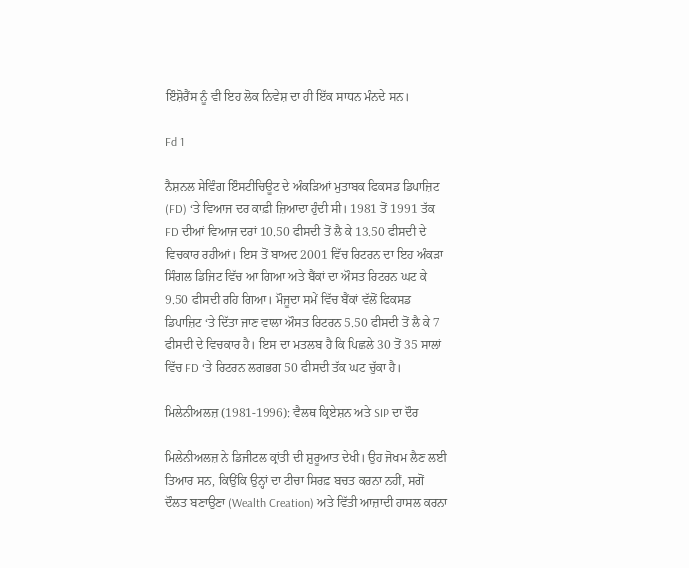ਇੰਸ਼ੋਰੈਂਸ ਨੂੰ ਵੀ ਇਹ ਲੋਕ ਨਿਵੇਸ਼ ਦਾ ਹੀ ਇੱਕ ਸਾਧਨ ਮੰਨਦੇ ਸਨ।

Fd 1

ਨੈਸ਼ਨਲ ਸੇਵਿੰਗ ਇੰਸਟੀਚਿਊਟ ਦੇ ਅੰਕੜਿਆਂ ਮੁਤਾਬਕ ਫਿਕਸਡ ਡਿਪਾਜ਼ਿਟ (FD) ‘ਤੇ ਵਿਆਜ ਦਰ ਕਾਫ਼ੀ ਜ਼ਿਆਦਾ ਹੁੰਦੀ ਸੀ। 1981 ਤੋਂ 1991 ਤੱਕ FD ਦੀਆਂ ਵਿਆਜ ਦਰਾਂ 10.50 ਫੀਸਦੀ ਤੋਂ ਲੈ ਕੇ 13.50 ਫੀਸਦੀ ਦੇ ਵਿਚਕਾਰ ਰਹੀਆਂ। ਇਸ ਤੋਂ ਬਾਅਦ 2001 ਵਿੱਚ ਰਿਟਰਨ ਦਾ ਇਹ ਅੰਕੜਾ ਸਿੰਗਲ ਡਿਜਿਟ ਵਿੱਚ ਆ ਗਿਆ ਅਤੇ ਬੈਂਕਾਂ ਦਾ ਔਸਤ ਰਿਟਰਨ ਘਟ ਕੇ 9.50 ਫੀਸਦੀ ਰਹਿ ਗਿਆ। ਮੌਜੂਦਾ ਸਮੇਂ ਵਿੱਚ ਬੈਂਕਾਂ ਵੱਲੋਂ ਫਿਕਸਡ ਡਿਪਾਜ਼ਿਟ ‘ਤੇ ਦਿੱਤਾ ਜਾਣ ਵਾਲਾ ਔਸਤ ਰਿਟਰਨ 5.50 ਫੀਸਦੀ ਤੋਂ ਲੈ ਕੇ 7 ਫੀਸਦੀ ਦੇ ਵਿਚਕਾਰ ਹੈ। ਇਸ ਦਾ ਮਤਲਬ ਹੈ ਕਿ ਪਿਛਲੇ 30 ਤੋਂ 35 ਸਾਲਾਂ ਵਿੱਚ FD ‘ਤੇ ਰਿਟਰਨ ਲਗਭਗ 50 ਫੀਸਦੀ ਤੱਕ ਘਟ ਚੁੱਕਾ ਹੈ।

ਮਿਲੇਨੀਅਲਜ਼ (1981-1996): ਵੈਲਥ ਕ੍ਰਿਏਸ਼ਨ ਅਤੇ SIP ਦਾ ਦੌਰ

ਮਿਲੇਨੀਅਲਜ਼ ਨੇ ਡਿਜੀਟਲ ਕ੍ਰਾਂਤੀ ਦੀ ਸ਼ੁਰੂਆਤ ਦੇਖੀ। ਉਹ ਜੋਖਮ ਲੈਣ ਲਈ ਤਿਆਰ ਸਨ, ਕਿਉਂਕਿ ਉਨ੍ਹਾਂ ਦਾ ਟੀਚਾ ਸਿਰਫ਼ ਬਚਤ ਕਰਨਾ ਨਹੀਂ, ਸਗੋਂ ਦੌਲਤ ਬਣਾਉਣਾ (Wealth Creation) ਅਤੇ ਵਿੱਤੀ ਆਜ਼ਾਦੀ ਹਾਸਲ ਕਰਨਾ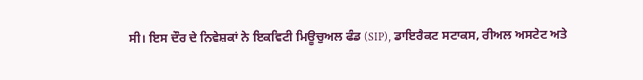ਸੀ। ਇਸ ਦੌਰ ਦੇ ਨਿਵੇਸ਼ਕਾਂ ਨੇ ਇਕਵਿਟੀ ਮਿਊਚੁਅਲ ਫੰਡ (SIP), ਡਾਇਰੈਕਟ ਸਟਾਕਸ, ਰੀਅਲ ਅਸਟੇਟ ਅਤੇ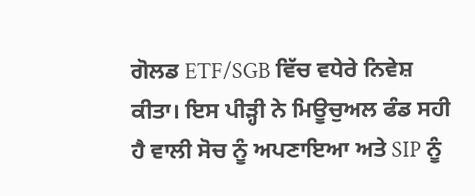ਗੋਲਡ ETF/SGB ਵਿੱਚ ਵਧੇਰੇ ਨਿਵੇਸ਼ ਕੀਤਾ। ਇਸ ਪੀੜ੍ਹੀ ਨੇ ਮਿਊਚੁਅਲ ਫੰਡ ਸਹੀ ਹੈ ਵਾਲੀ ਸੋਚ ਨੂੰ ਅਪਣਾਇਆ ਅਤੇ SIP ਨੂੰ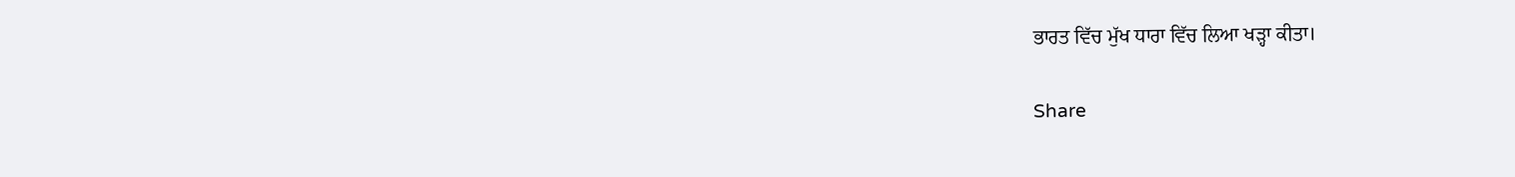ਭਾਰਤ ਵਿੱਚ ਮੁੱਖ ਧਾਰਾ ਵਿੱਚ ਲਿਆ ਖੜ੍ਹਾ ਕੀਤਾ।

Share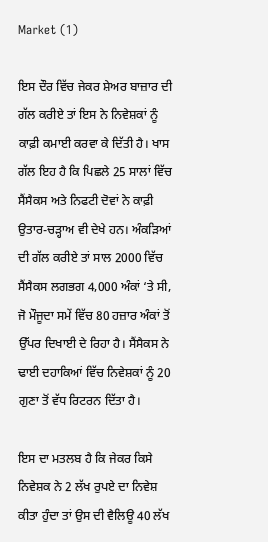Market (1)

ਇਸ ਦੌਰ ਵਿੱਚ ਜੇਕਰ ਸ਼ੇਅਰ ਬਾਜ਼ਾਰ ਦੀ ਗੱਲ ਕਰੀਏ ਤਾਂ ਇਸ ਨੇ ਨਿਵੇਸ਼ਕਾਂ ਨੂੰ ਕਾਫ਼ੀ ਕਮਾਈ ਕਰਵਾ ਕੇ ਦਿੱਤੀ ਹੈ। ਖਾਸ ਗੱਲ ਇਹ ਹੈ ਕਿ ਪਿਛਲੇ 25 ਸਾਲਾਂ ਵਿੱਚ ਸੈਂਸੈਕਸ ਅਤੇ ਨਿਫਟੀ ਦੋਵਾਂ ਨੇ ਕਾਫ਼ੀ ਉਤਾਰ-ਚੜ੍ਹਾਅ ਵੀ ਦੇਖੇ ਹਨ। ਅੰਕੜਿਆਂ ਦੀ ਗੱਲ ਕਰੀਏ ਤਾਂ ਸਾਲ 2000 ਵਿੱਚ ਸੈਂਸੈਕਸ ਲਗਭਗ 4,000 ਅੰਕਾਂ ‘ਤੇ ਸੀ, ਜੋ ਮੌਜੂਦਾ ਸਮੇਂ ਵਿੱਚ 80 ਹਜ਼ਾਰ ਅੰਕਾਂ ਤੋਂ ਉੱਪਰ ਦਿਖਾਈ ਦੇ ਰਿਹਾ ਹੈ। ਸੈਂਸੈਕਸ ਨੇ ਢਾਈ ਦਹਾਕਿਆਂ ਵਿੱਚ ਨਿਵੇਸ਼ਕਾਂ ਨੂੰ 20 ਗੁਣਾ ਤੋਂ ਵੱਧ ਰਿਟਰਨ ਦਿੱਤਾ ਹੈ।

ਇਸ ਦਾ ਮਤਲਬ ਹੈ ਕਿ ਜੇਕਰ ਕਿਸੇ ਨਿਵੇਸ਼ਕ ਨੇ 2 ਲੱਖ ਰੁਪਏ ਦਾ ਨਿਵੇਸ਼ ਕੀਤਾ ਹੁੰਦਾ ਤਾਂ ਉਸ ਦੀ ਵੈਲਿਊ 40 ਲੱਖ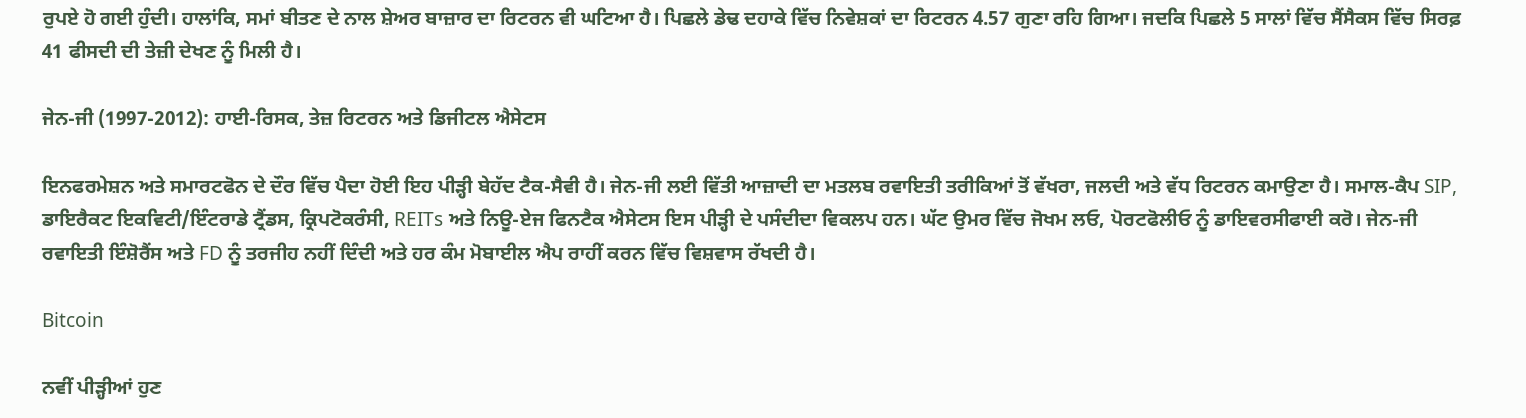ਰੁਪਏ ਹੋ ਗਈ ਹੁੰਦੀ। ਹਾਲਾਂਕਿ, ਸਮਾਂ ਬੀਤਣ ਦੇ ਨਾਲ ਸ਼ੇਅਰ ਬਾਜ਼ਾਰ ਦਾ ਰਿਟਰਨ ਵੀ ਘਟਿਆ ਹੈ। ਪਿਛਲੇ ਡੇਢ ਦਹਾਕੇ ਵਿੱਚ ਨਿਵੇਸ਼ਕਾਂ ਦਾ ਰਿਟਰਨ 4.57 ਗੁਣਾ ਰਹਿ ਗਿਆ। ਜਦਕਿ ਪਿਛਲੇ 5 ਸਾਲਾਂ ਵਿੱਚ ਸੈਂਸੈਕਸ ਵਿੱਚ ਸਿਰਫ਼ 41 ਫੀਸਦੀ ਦੀ ਤੇਜ਼ੀ ਦੇਖਣ ਨੂੰ ਮਿਲੀ ਹੈ।

ਜੇਨ-ਜੀ (1997-2012): ਹਾਈ-ਰਿਸਕ, ਤੇਜ਼ ਰਿਟਰਨ ਅਤੇ ਡਿਜੀਟਲ ਐਸੇਟਸ

ਇਨਫਰਮੇਸ਼ਨ ਅਤੇ ਸਮਾਰਟਫੋਨ ਦੇ ਦੌਰ ਵਿੱਚ ਪੈਦਾ ਹੋਈ ਇਹ ਪੀੜ੍ਹੀ ਬੇਹੱਦ ਟੈਕ-ਸੈਵੀ ਹੈ। ਜੇਨ-ਜੀ ਲਈ ਵਿੱਤੀ ਆਜ਼ਾਦੀ ਦਾ ਮਤਲਬ ਰਵਾਇਤੀ ਤਰੀਕਿਆਂ ਤੋਂ ਵੱਖਰਾ, ਜਲਦੀ ਅਤੇ ਵੱਧ ਰਿਟਰਨ ਕਮਾਉਣਾ ਹੈ। ਸਮਾਲ-ਕੈਪ SIP, ਡਾਇਰੈਕਟ ਇਕਵਿਟੀ/ਇੰਟਰਾਡੇ ਟ੍ਰੈਂਡਸ, ਕ੍ਰਿਪਟੋਕਰੰਸੀ, REITs ਅਤੇ ਨਿਊ-ਏਜ ਫਿਨਟੈਕ ਐਸੇਟਸ ਇਸ ਪੀੜ੍ਹੀ ਦੇ ਪਸੰਦੀਦਾ ਵਿਕਲਪ ਹਨ। ਘੱਟ ਉਮਰ ਵਿੱਚ ਜੋਖਮ ਲਓ, ਪੋਰਟਫੋਲੀਓ ਨੂੰ ਡਾਇਵਰਸੀਫਾਈ ਕਰੋ। ਜੇਨ-ਜੀ ਰਵਾਇਤੀ ਇੰਸ਼ੋਰੈਂਸ ਅਤੇ FD ਨੂੰ ਤਰਜੀਹ ਨਹੀਂ ਦਿੰਦੀ ਅਤੇ ਹਰ ਕੰਮ ਮੋਬਾਈਲ ਐਪ ਰਾਹੀਂ ਕਰਨ ਵਿੱਚ ਵਿਸ਼ਵਾਸ ਰੱਖਦੀ ਹੈ।

Bitcoin

ਨਵੀਂ ਪੀੜ੍ਹੀਆਂ ਹੁਣ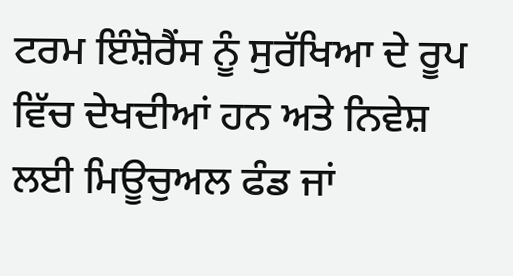ਟਰਮ ਇੰਸ਼ੋਰੈਂਸ ਨੂੰ ਸੁਰੱਖਿਆ ਦੇ ਰੂਪ ਵਿੱਚ ਦੇਖਦੀਆਂ ਹਨ ਅਤੇ ਨਿਵੇਸ਼ ਲਈ ਮਿਊਚੁਅਲ ਫੰਡ ਜਾਂ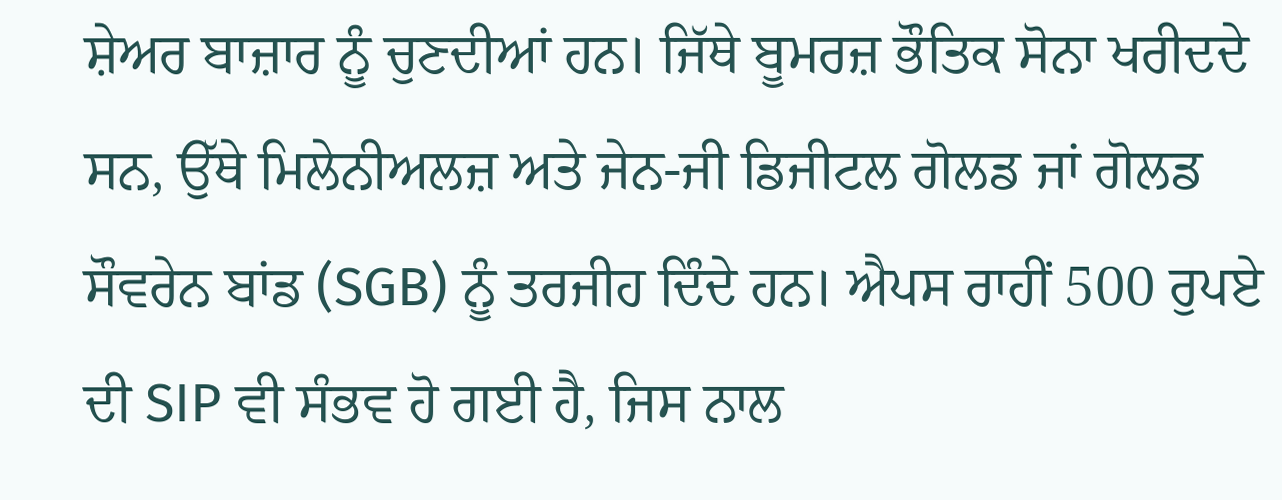ਸ਼ੇਅਰ ਬਾਜ਼ਾਰ ਨੂੰ ਚੁਣਦੀਆਂ ਹਨ। ਜਿੱਥੇ ਬੂਮਰਜ਼ ਭੌਤਿਕ ਸੋਨਾ ਖਰੀਦਦੇ ਸਨ, ਉੱਥੇ ਮਿਲੇਨੀਅਲਜ਼ ਅਤੇ ਜੇਨ-ਜੀ ਡਿਜੀਟਲ ਗੋਲਡ ਜਾਂ ਗੋਲਡ ਸੌਵਰੇਨ ਬਾਂਡ (SGB) ਨੂੰ ਤਰਜੀਹ ਦਿੰਦੇ ਹਨ। ਐਪਸ ਰਾਹੀਂ 500 ਰੁਪਏ ਦੀ SIP ਵੀ ਸੰਭਵ ਹੋ ਗਈ ਹੈ, ਜਿਸ ਨਾਲ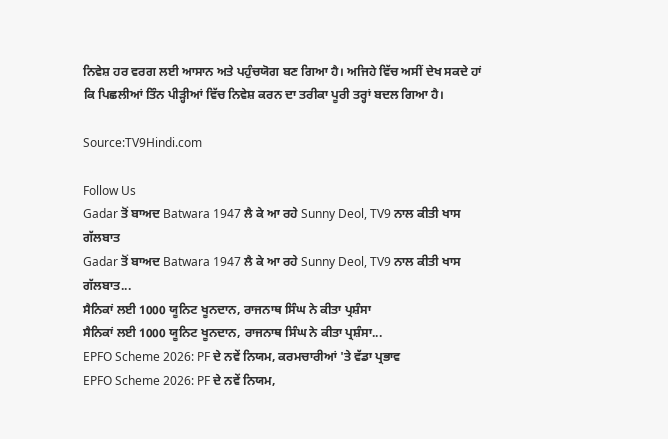ਨਿਵੇਸ਼ ਹਰ ਵਰਗ ਲਈ ਆਸਾਨ ਅਤੇ ਪਹੁੰਚਯੋਗ ਬਣ ਗਿਆ ਹੈ। ਅਜਿਹੇ ਵਿੱਚ ਅਸੀਂ ਦੇਖ ਸਕਦੇ ਹਾਂ ਕਿ ਪਿਛਲੀਆਂ ਤਿੰਨ ਪੀੜ੍ਹੀਆਂ ਵਿੱਚ ਨਿਵੇਸ਼ ਕਰਨ ਦਾ ਤਰੀਕਾ ਪੂਰੀ ਤਰ੍ਹਾਂ ਬਦਲ ਗਿਆ ਹੈ।

Source:TV9Hindi.com

Follow Us
Gadar ਤੋਂ ਬਾਅਦ Batwara 1947 ਲੈ ਕੇ ਆ ਰਹੇ Sunny Deol, TV9 ਨਾਲ ਕੀਤੀ ਖਾਸ ਗੱਲਬਾਤ
Gadar ਤੋਂ ਬਾਅਦ Batwara 1947 ਲੈ ਕੇ ਆ ਰਹੇ Sunny Deol, TV9 ਨਾਲ ਕੀਤੀ ਖਾਸ ਗੱਲਬਾਤ...
ਸੈਨਿਕਾਂ ਲਈ 1000 ਯੂਨਿਟ ਖੂਨਦਾਨ, ਰਾਜਨਾਥ ਸਿੰਘ ਨੇ ਕੀਤਾ ਪ੍ਰਸ਼ੰਸਾ
ਸੈਨਿਕਾਂ ਲਈ 1000 ਯੂਨਿਟ ਖੂਨਦਾਨ, ਰਾਜਨਾਥ ਸਿੰਘ ਨੇ ਕੀਤਾ ਪ੍ਰਸ਼ੰਸਾ...
EPFO Scheme 2026: PF ਦੇ ਨਵੇਂ ਨਿਯਮ, ਕਰਮਚਾਰੀਆਂ 'ਤੇ ਵੱਡਾ ਪ੍ਰਭਾਵ
EPFO Scheme 2026: PF ਦੇ ਨਵੇਂ ਨਿਯਮ,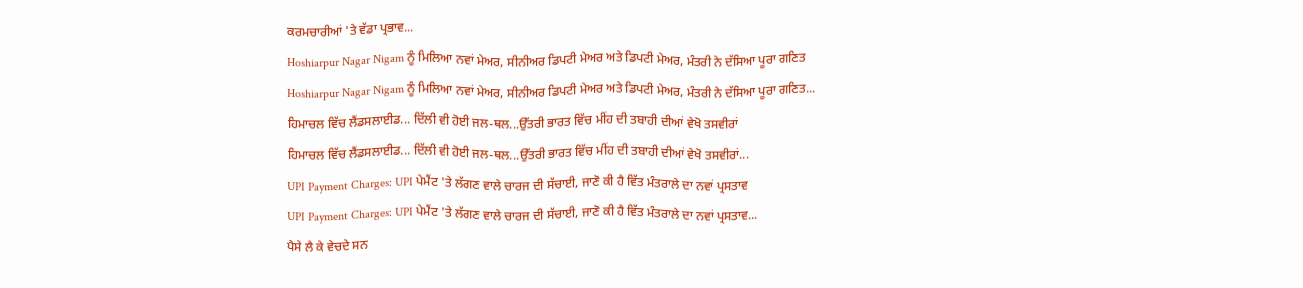ਕਰਮਚਾਰੀਆਂ 'ਤੇ ਵੱਡਾ ਪ੍ਰਭਾਵ...
Hoshiarpur Nagar Nigam ਨੂੰ ਮਿਲਿਆ ਨਵਾਂ ਮੇਅਰ, ਸੀਨੀਅਰ ਡਿਪਟੀ ਮੇਅਰ ਅਤੇ ਡਿਪਟੀ ਮੇਅਰ, ਮੰਤਰੀ ਨੇ ਦੱਸਿਆ ਪੂਰਾ ਗਣਿਤ
Hoshiarpur Nagar Nigam ਨੂੰ ਮਿਲਿਆ ਨਵਾਂ ਮੇਅਰ, ਸੀਨੀਅਰ ਡਿਪਟੀ ਮੇਅਰ ਅਤੇ ਡਿਪਟੀ ਮੇਅਰ, ਮੰਤਰੀ ਨੇ ਦੱਸਿਆ ਪੂਰਾ ਗਣਿਤ...
ਹਿਮਾਚਲ ਵਿੱਚ ਲੈਂਡਸਲਾਈਡ... ਦਿੱਲੀ ਵੀ ਹੋਈ ਜਲ-ਥਲ...ਉੱਤਰੀ ਭਾਰਤ ਵਿੱਚ ਮੀਂਹ ਦੀ ਤਬਾਹੀ ਦੀਆਂ ਵੇਖੋ ਤਸਵੀਰਾਂ
ਹਿਮਾਚਲ ਵਿੱਚ ਲੈਂਡਸਲਾਈਡ... ਦਿੱਲੀ ਵੀ ਹੋਈ ਜਲ-ਥਲ...ਉੱਤਰੀ ਭਾਰਤ ਵਿੱਚ ਮੀਂਹ ਦੀ ਤਬਾਹੀ ਦੀਆਂ ਵੇਖੋ ਤਸਵੀਰਾਂ...
UPI Payment Charges: UPI ਪੇਮੈਂਟ 'ਤੇ ਲੱਗਣ ਵਾਲੇ ਚਾਰਜ ਦੀ ਸੱਚਾਈ, ਜਾਣੋ ਕੀ ਹੈ ਵਿੱਤ ਮੰਤਰਾਲੇ ਦਾ ਨਵਾਂ ਪ੍ਰਸਤਾਵ
UPI Payment Charges: UPI ਪੇਮੈਂਟ 'ਤੇ ਲੱਗਣ ਵਾਲੇ ਚਾਰਜ ਦੀ ਸੱਚਾਈ, ਜਾਣੋ ਕੀ ਹੈ ਵਿੱਤ ਮੰਤਰਾਲੇ ਦਾ ਨਵਾਂ ਪ੍ਰਸਤਾਵ...
ਪੈਸੇ ਲੈ ਕੇ ਵੇਚਦੇ ਸਨ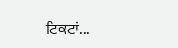ਟਿਕਟਾਂ...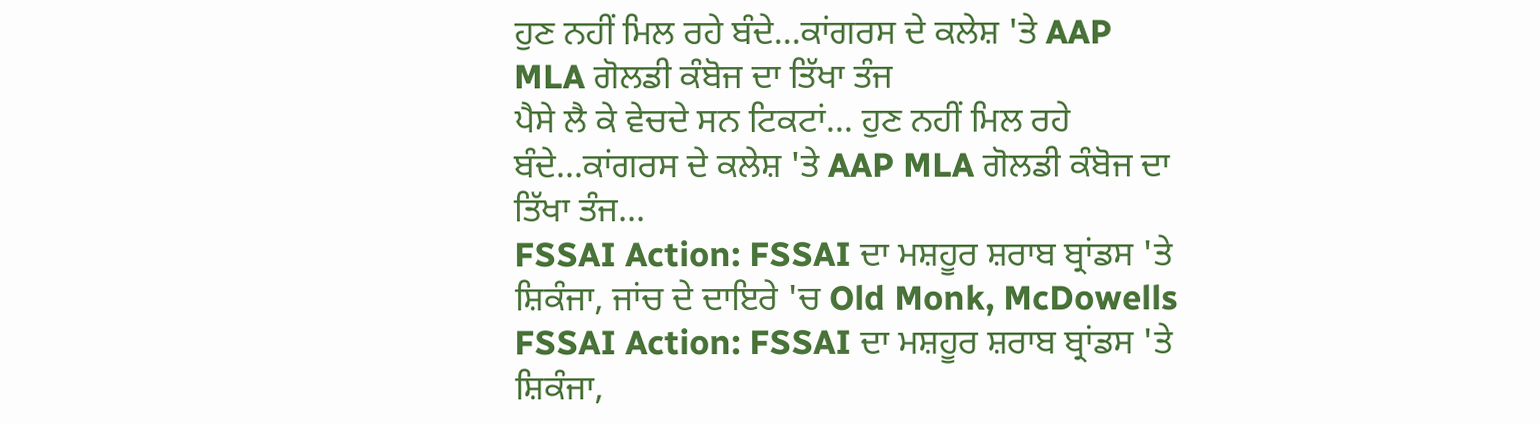ਹੁਣ ਨਹੀਂ ਮਿਲ ਰਹੇ ਬੰਦੇ...ਕਾਂਗਰਸ ਦੇ ਕਲੇਸ਼ 'ਤੇ AAP MLA ਗੋਲਡੀ ਕੰਬੋਜ ਦਾ ਤਿੱਖਾ ਤੰਜ
ਪੈਸੇ ਲੈ ਕੇ ਵੇਚਦੇ ਸਨ ਟਿਕਟਾਂ... ਹੁਣ ਨਹੀਂ ਮਿਲ ਰਹੇ ਬੰਦੇ...ਕਾਂਗਰਸ ਦੇ ਕਲੇਸ਼ 'ਤੇ AAP MLA ਗੋਲਡੀ ਕੰਬੋਜ ਦਾ ਤਿੱਖਾ ਤੰਜ...
FSSAI Action: FSSAI ਦਾ ਮਸ਼ਹੂਰ ਸ਼ਰਾਬ ਬ੍ਰਾਂਡਸ 'ਤੇ ਸ਼ਿਕੰਜਾ, ਜਾਂਚ ਦੇ ਦਾਇਰੇ 'ਚ Old Monk, McDowells
FSSAI Action: FSSAI ਦਾ ਮਸ਼ਹੂਰ ਸ਼ਰਾਬ ਬ੍ਰਾਂਡਸ 'ਤੇ ਸ਼ਿਕੰਜਾ,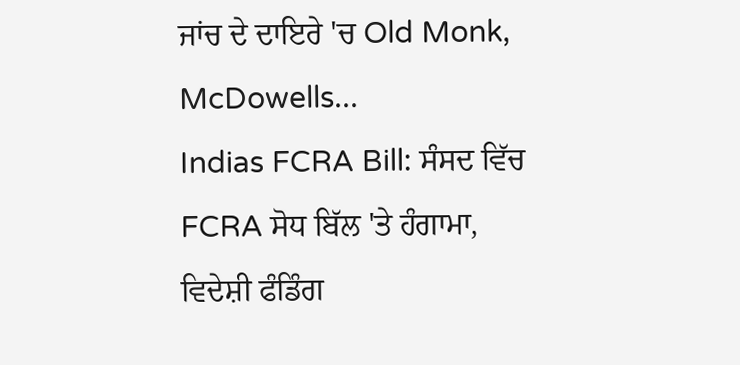ਜਾਂਚ ਦੇ ਦਾਇਰੇ 'ਚ Old Monk, McDowells...
Indias FCRA Bill: ਸੰਸਦ ਵਿੱਚ FCRA ਸੋਧ ਬਿੱਲ 'ਤੇ ਹੰਗਾਮਾ, ਵਿਦੇਸ਼ੀ ਫੰਡਿੰਗ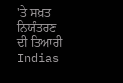'ਤੇ ਸਖ਼ਤ ਨਿਯੰਤਰਣ ਦੀ ਤਿਆਰੀ
Indias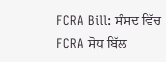FCRA Bill: ਸੰਸਦ ਵਿੱਚ FCRA ਸੋਧ ਬਿੱਲ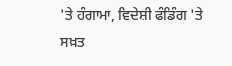'ਤੇ ਹੰਗਾਮਾ, ਵਿਦੇਸ਼ੀ ਫੰਡਿੰਗ 'ਤੇ ਸਖ਼ਤ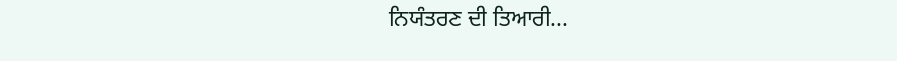ਨਿਯੰਤਰਣ ਦੀ ਤਿਆਰੀ...